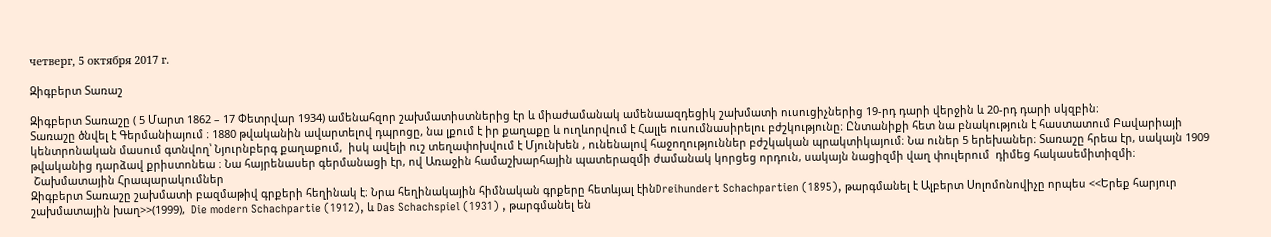четверг, 5 октября 2017 г.

Զիգբերտ Տառաշ

Զիգբերտ Տառաշը ( 5 Մարտ 1862 – 17 Փետրվար 1934) ամենահզոր շախմատիստներից էր և միաժամանակ ամենաազդեցիկ շախմատի ուսուցիչներից 19-րդ դարի վերջին և 20-րդ դարի սկզբին։
Տառաշը ծնվել է Գերմանիայում ։ 1880 թվականին ավարտելով դպրոցը, նա լքում է իր քաղաքը և ուղևորվում է Հալլե ուսումնասիրելու բժշկությունը։ Ընտանիքի հետ նա բնակություն է հաստատում Բավարիայի կենտրոնական մասում գտնվող՝ Նյուրնբերգ քաղաքում,  իսկ ավելի ուշ տեղափոխվում է Մյունխեն , ունենալով հաջողություններ բժշկական պրակտիկայում։ Նա ուներ 5 երեխաներ։ Տառաշը հրեա էր, սակայն 1909 թվականից դարձավ քրիստոնեա ։ Նա հայրենասեր գերմանացի էր, ով Առաջին համաշխարհային պատերազմի ժամանակ կորցեց որդուն, սակայն նացիզմի վաղ փուլերում  դիմեց հակասեմիտիզմի։
 Շախմատային Հրապարակումներ
Զիգբերտ Տառաշը շախմատի բազմաթիվ գրքերի հեղինակ է։ Նրա հեղինակային հիմնական գրքերը հետևյալ էինDreihundert Schachpartien (1895), թարգմանել է Ալբերտ Սոլոմոնովիչը որպես <<Երեք հարյուր շախմատային խաղ>>(1999),  Die modern Schachpartie (1912), և Das Schachspiel (1931) , թարգմանել են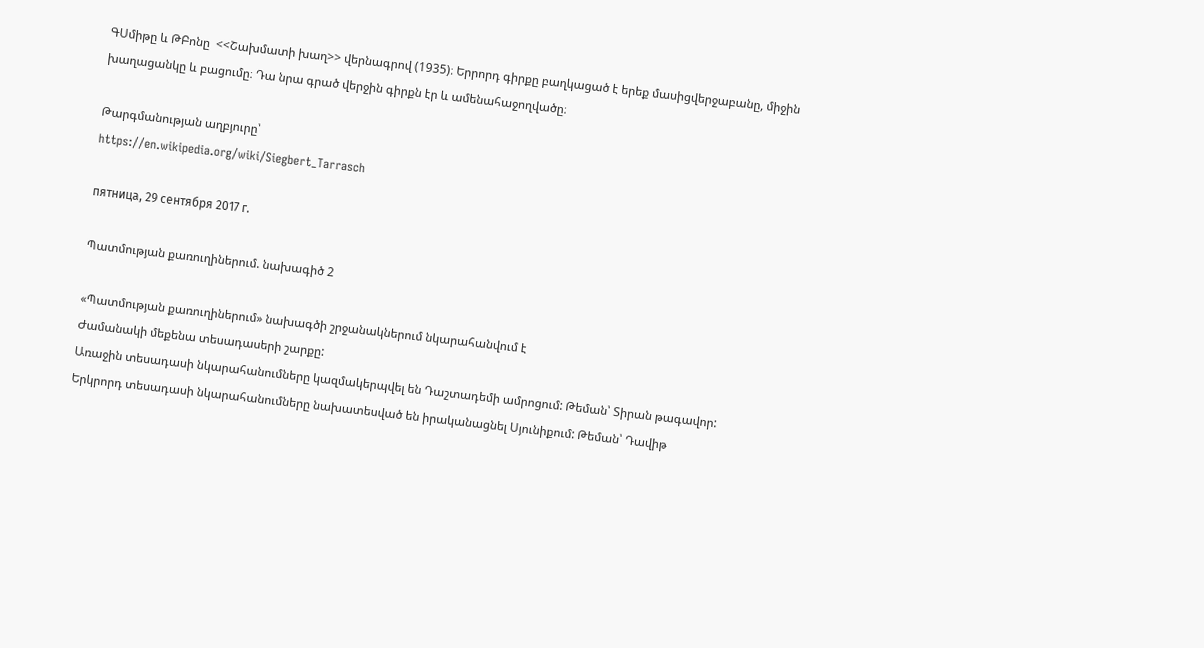ԳՍմիթը և ԹԲոնը  <<Շախմատի խաղ>> վերնագրով (1935)։ Երրորդ գիրքը բաղկացած է երեք մասիցվերջաբանը, միջին խաղացանկը և բացումը։ Դա նրա գրած վերջին գիրքն էր և ամենահաջողվածը։

Թարգմանության աղբյուրը՝
https://en.wikipedia.org/wiki/Siegbert_Tarrasch

пятница, 29 сентября 2017 г.

Պատմության քառուղիներում. նախագիծ 2

«Պատմության քառուղիներում» նախագծի շրջանակներում նկարահանվում է
Ժամանակի մեքենա տեսադասերի շարքը:
Առաջին տեսադասի նկարահանումները կազմակերպվել են Դաշտադեմի ամրոցում: Թեման՝ Տիրան թագավոր:
Երկրորդ տեսադասի նկարահանումները նախատեսված են իրականացնել Սյունիքում: Թեման՝ Դավիթ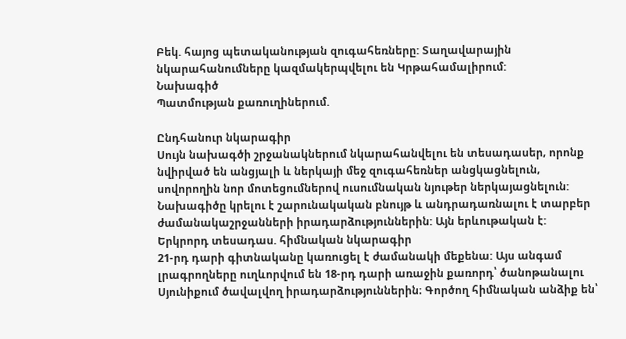Բեկ. հայոց պետականության զուգահեռները: Տաղավարային նկարահանումները կազմակերպվելու են Կրթահամալիրում:
Նախագիծ
Պատմության քառուղիներում.

Ընդհանուր նկարագիր
Սույն նախագծի շրջանակներում նկարահանվելու են տեսադասեր, որոնք նվիրված են անցյալի և ներկայի մեջ զուգահեռներ անցկացնելուն, սովորողին նոր մոտեցումներով ուսումնական նյութեր ներկայացնելուն:
Նախագիծը կրելու է շարունակական բնույթ և անդրադառնալու է տարբեր ժամանակաշրջանների իրադարձություններին: Այն երևութական է:
Երկրորդ տեսադաս. հիմնական նկարագիր
21-րդ դարի գիտնականը կառուցել է ժամանակի մեքենա: Այս անգամ լրագրողները ուղևորվում են 18-րդ դարի առաջին քառորդ՝ ծանոթանալու Սյունիքում ծավալվող իրադարձություններին։ Գործող հիմնական անձիք են՝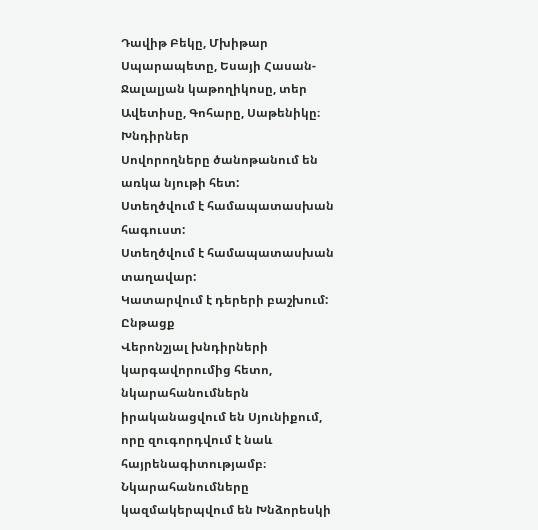Դավիթ Բեկը, Մխիթար Սպարապետը, Եսայի Հասան-Ջալալյան կաթողիկոսը, տեր Ավետիսը, Գոհարը, Սաթենիկը։
Խնդիրներ
Սովորողները ծանոթանում են առկա նյութի հետ:
Ստեղծվում է համապատասխան հագուստ:
Ստեղծվում է համապատասխան տաղավար:
Կատարվում է դերերի բաշխում:
Ընթացք
Վերոնշյալ խնդիրների կարգավորումից հետո, նկարահանումներն իրականացվում են Սյունիքում, որը զուգորդվում է նաև հայրենագիտությամբ։ Նկարահանումները կազմակերպվում են Խնձորեսկի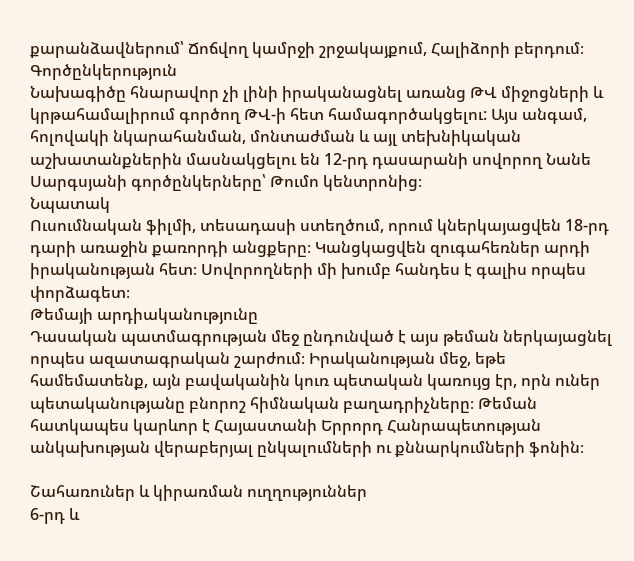քարանձավներում՝ Ճոճվող կամրջի շրջակայքում, Հալիձորի բերդում։
Գործընկերություն
Նախագիծը հնարավոր չի լինի իրականացնել առանց ԹՎ միջոցների և կրթահամալիրում գործող ԹՎ-ի հետ համագործակցելու: Այս անգամ, հոլովակի նկարահանման, մոնտաժման և այլ տեխնիկական աշխատանքներին մասնակցելու են 12-րդ դասարանի սովորող Նանե Սարգսյանի գործընկերները՝ Թումո կենտրոնից։
Նպատակ
Ուսումնական ֆիլմի, տեսադասի ստեղծում, որում կներկայացվեն 18-րդ դարի առաջին քառորդի անցքերը։ Կանցկացվեն զուգահեռներ արդի իրականության հետ։ Սովորողների մի խումբ հանդես է գալիս որպես փորձագետ։
Թեմայի արդիականությունը
Դասական պատմագրության մեջ ընդունված է այս թեման ներկայացնել որպես ազատագրական շարժում։ Իրականության մեջ, եթե համեմատենք, այն բավականին կուռ պետական կառույց էր, որն ուներ պետականությանը բնորոշ հիմնական բաղադրիչները։ Թեման հատկապես կարևոր է Հայաստանի Երրորդ Հանրապետության անկախության վերաբերյալ ընկալումների ու քննարկումների ֆոնին։

Շահառուներ և կիրառման ուղղություններ
6-րդ և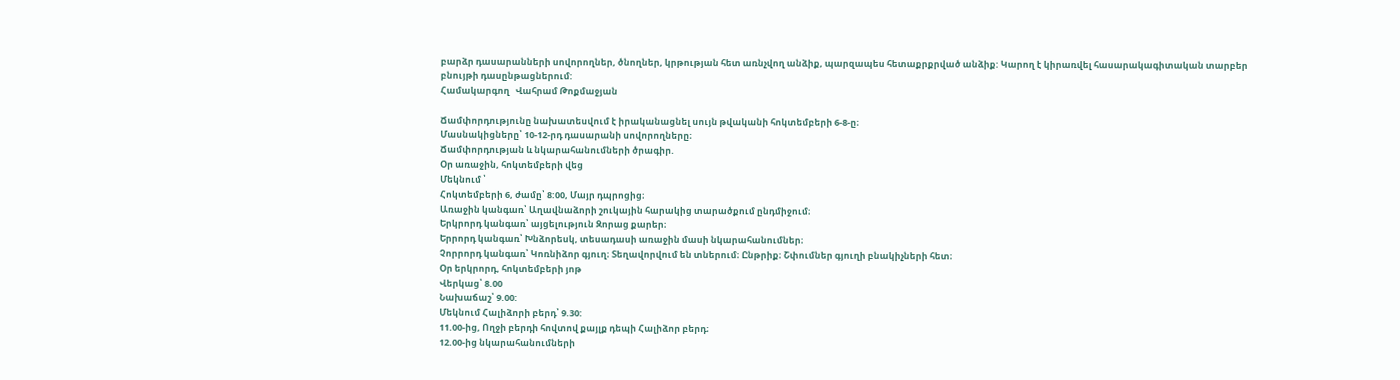բարձր դասարանների սովորողներ, ծնողներ, կրթության հետ առնչվող անձիք, պարզապես հետաքրքրված անձիք: Կարող է կիրառվել հասարակագիտական տարբեր բնույթի դասընթացներում:
Համակարգող   Վահրամ Թոքմաջյան

Ճամփորդությունը նախատեսվում է իրականացնել սույն թվականի հոկտեմբերի 6-8-ը։
Մասնակիցները՝ 10-12-րդ դասարանի սովորողները։
Ճամփորդության և նկարահանումների ծրագիր.
Օր առաջին, հոկտեմբերի վեց
Մեկնում ՝
Հոկտեմբերի 6, ժամը՝ 8:00, Մայր դպրոցից։
Առաջին կանգառ՝ Աղավնաձորի շուկային հարակից տարածքում ընդմիջում։
Երկրորդ կանգառ՝ այցելություն Զորաց քարեր։
Երրորդ կանգառ՝ Խնձորեսկ, տեսադասի առաջին մասի նկարահանումներ։
Չորրորդ կանգառ՝ Կոռնիձոր գյուղ։ Տեղավորվում են տներում։ Ընթրիք։ Շփումներ գյուղի բնակիչների հետ։
Օր երկրորդ, հոկտեմբերի յոթ
Վերկաց՝ 8.00
Նախաճաշ՝ 9.00:
Մեկնում Հալիձորի բերդ՝ 9.30:
11.00-ից, Ողջի բերդի հովտով քայլք դեպի Հալիձոր բերդ։
12.00-ից նկարահանումների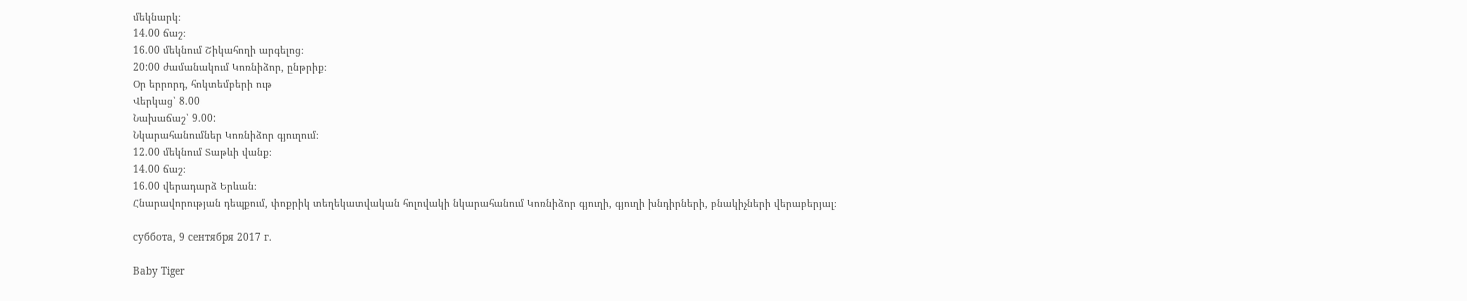մեկնարկ։
14.00 ճաշ։
16.00 մեկնում Շիկահողի արգելոց։
20:00 ժամանակում Կոռնիձոր, ընթրիք։
Օր երրորդ, հոկտեմբերի ութ
Վերկաց՝ 8.00
Նախաճաշ՝ 9.00:
Նկարահանումներ Կոռնիձոր գյուղում։
12.00 մեկնում Տաթևի վանք։
14.00 ճաշ։
16.00 վերադարձ Երևան։
Հնարավորության դեպքում, փոքրիկ տեղեկատվական հոլովակի նկարահանում Կոռնիձոր գյուղի, գյուղի խնդիրների, բնակիչների վերաբերյալ։

суббота, 9 сентября 2017 г.

Baby Tiger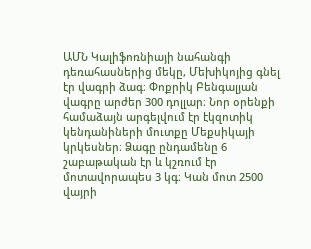ԱՄՆ Կալիֆոռնիայի նահանգի դեռահասներից մեկը, Մեխիկոյից գնել էր վագրի ձագ։ Փոքրիկ Բենգալյան վագրը արժեր 300 դոլլար։ Նոր օրենքի համաձայն արգելվում էր էկզոտիկ կենդանիների մուտքը Մեքսիկայի կրկեսներ։ Ձագը ընդամենը 6 շաբաթական էր և կշռում էր մոտավորապես 3 կգ։ Կան մոտ 2500 վայրի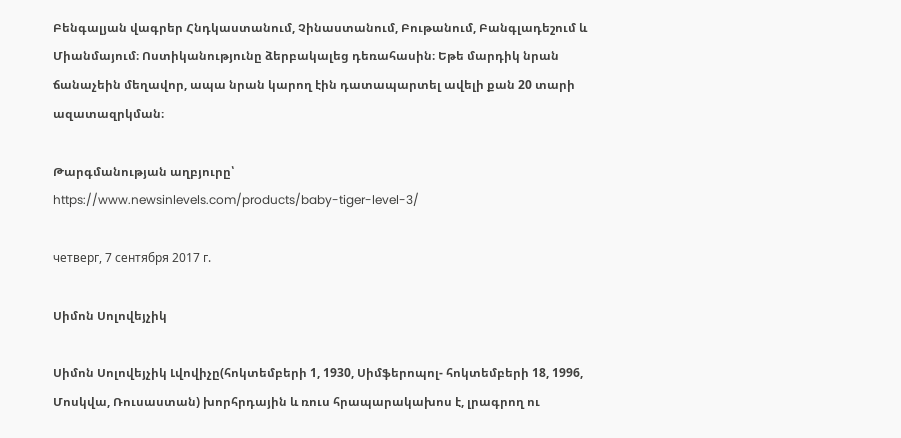Բենգալյան վագրեր Հնդկաստանում, Չինաստանում, Բութանում, Բանգլադեշում և Միանմայում։ Ոստիկանությունը ձերբակալեց դեռահասին։ Եթե մարդիկ նրան ճանաչեին մեղավոր, ապա նրան կարող էին դատապարտել ավելի քան 20 տարի ազատազրկման։

Թարգմանության աղբյուրը՝
https://www.newsinlevels.com/products/baby-tiger-level-3/

четверг, 7 сентября 2017 г.

Սիմոն Սոլովեյչիկ

Սիմոն Սոլովեյչիկ Լվովիչը(հոկտեմբերի 1, 1930, Սիմֆերոպոլ- հոկտեմբերի 18, 1996, Մոսկվա, Ռուսաստան) խորհրդային և ռուս հրապարակախոս է, լրագրող ու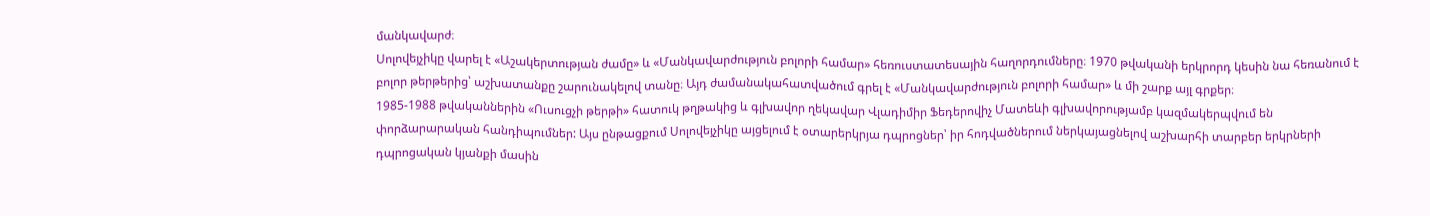մանկավարժ։
Սոլովեյչիկը վարել է «Աշակերտության ժամը» և «Մանկավարժություն բոլորի համար» հեռուստատեսային հաղորդումները։ 1970 թվականի երկրորդ կեսին նա հեռանում է բոլոր թերթերից՝ աշխատանքը շարունակելով տանը։ Այդ ժամանակահատվածում գրել է «Մանկավարժություն բոլորի համար» և մի շարք այլ գրքեր։
1985-1988 թվականներին «Ուսուցչի թերթի» հատուկ թղթակից և գլխավոր ղեկավար Վլադիմիր Ֆեդերովիչ Մատեևի գլխավորությամբ կազմակերպվում են փորձարարական հանդիպումներ: Այս ընթացքում Սոլովեյչիկը այցելում է օտարերկրյա դպրոցներ՝ իր հոդվածներում ներկայացնելով աշխարհի տարբեր երկրների դպրոցական կյանքի մասին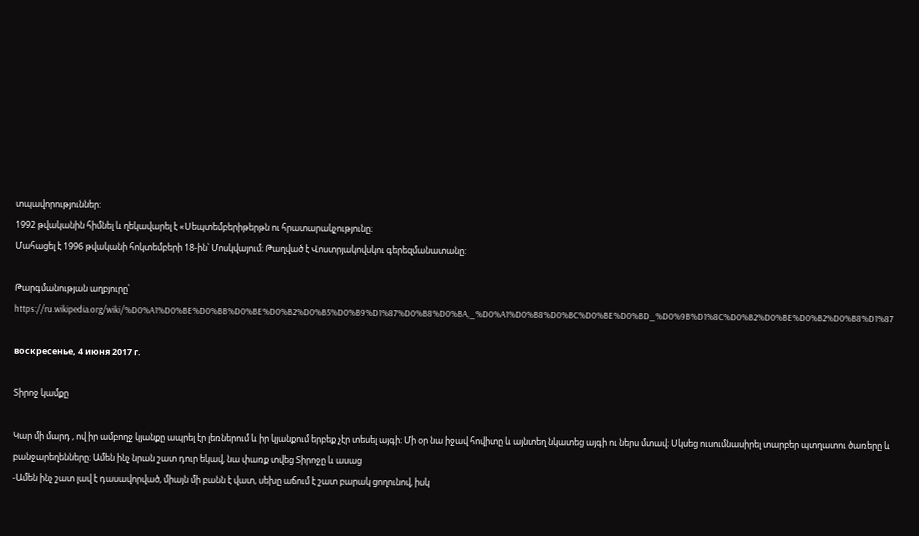տպավորություններ:
1992 թվականին հիմնել և ղեկավարել է «Սեպտեմբերիթերթն ու հրատարակչությունը։
Մահացել է 1996 թվականի հոկտեմբերի 18-ին՝ Մոսկվայում։ Թաղված է Վոստրյակովսկու գերեզմանատանը:

Թարգմանության աղբյուրը՝ https://ru.wikipedia.org/wiki/%D0%A1%D0%BE%D0%BB%D0%BE%D0%B2%D0%B5%D0%B9%D1%87%D0%B8%D0%BA,_%D0%A1%D0%B8%D0%BC%D0%BE%D0%BD_%D0%9B%D1%8C%D0%B2%D0%BE%D0%B2%D0%B8%D1%87

воскресенье, 4 июня 2017 г.

Տիրոջ կամքը

Կար մի մարդ , ով իր ամբողջ կյանքը ապրել էր լեռներում և իր կյանքում երբեք չէր տեսել այգի։ Մի օր նա իջավ հովիտը և այնտեղ նկատեց այգի ու ներս մտավ։ Սկսեց ուսումնասիրել տարբեր պտղատու ծառերը և բանջարեղենները։ Ամեն ինչ նրան շատ դուր եկավ, նա փառք տվեց Տիրոջը և ասաց
-Ամեն ինչ շատ լավ է դասավորված, միայն մի բանն է վատ, սեխը աճում է շատ բարակ ցողունով, իսկ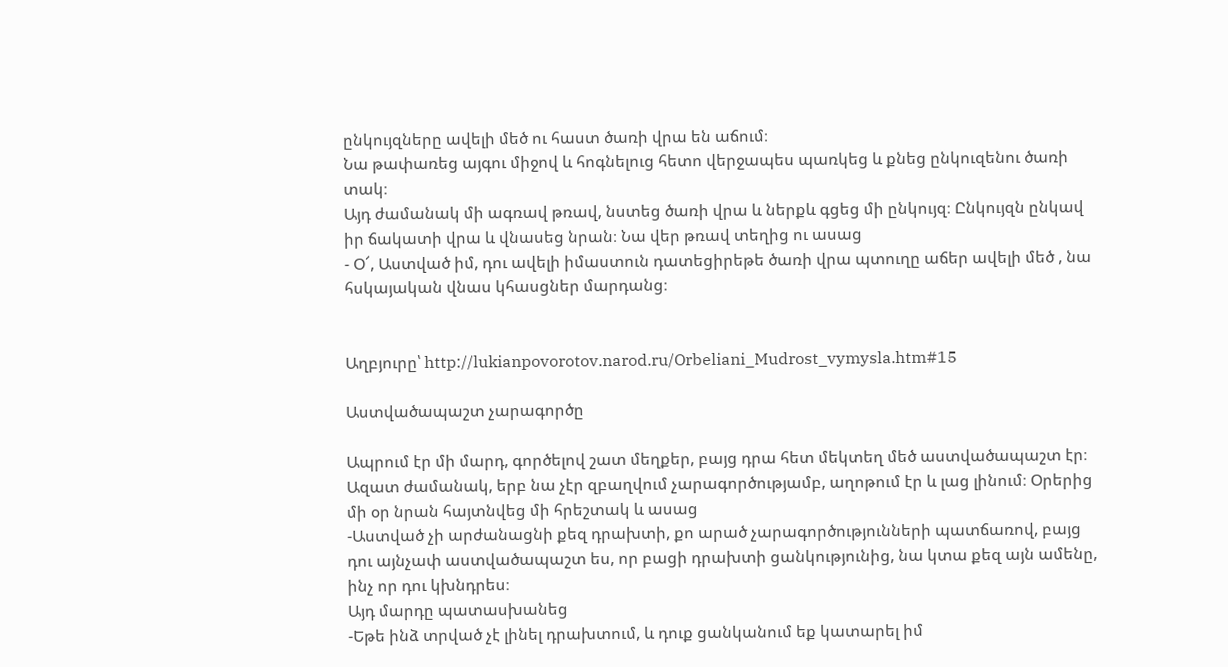ընկույզները ավելի մեծ ու հաստ ծառի վրա են աճում։
Նա թափառեց այգու միջով և հոգնելուց հետո վերջապես պառկեց և քնեց ընկուզենու ծառի տակ։
Այդ ժամանակ մի ագռավ թռավ, նստեց ծառի վրա և ներքև գցեց մի ընկույզ։ Ընկույզն ընկավ իր ճակատի վրա և վնասեց նրան։ Նա վեր թռավ տեղից ու ասաց
- Օ՜, Աստված իմ, դու ավելի իմաստուն դատեցիրեթե ծառի վրա պտուղը աճեր ավելի մեծ , նա հսկայական վնաս կհասցներ մարդանց։


Աղբյուրը՝ http://lukianpovorotov.narod.ru/Orbeliani_Mudrost_vymysla.htm#15

Աստվածապաշտ չարագործը

Ապրում էր մի մարդ, գործելով շատ մեղքեր, բայց դրա հետ մեկտեղ մեծ աստվածապաշտ էր։ Ազատ ժամանակ, երբ նա չէր զբաղվում չարագործությամբ, աղոթում էր և լաց լինում։ Օրերից  մի օր նրան հայտնվեց մի հրեշտակ և ասաց
-Աստված չի արժանացնի քեզ դրախտի, քո արած չարագործությունների պատճառով, բայց դու այնչափ աստվածապաշտ ես, որ բացի դրախտի ցանկությունից, նա կտա քեզ այն ամենը, ինչ որ դու կխնդրես։
Այդ մարդը պատասխանեց
-Եթե ինձ տրված չէ լինել դրախտում, և դուք ցանկանում եք կատարել իմ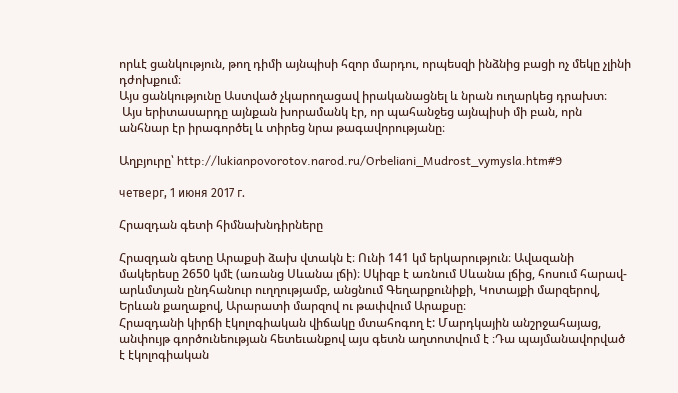որևէ ցանկություն, թող դիմի այնպիսի հզոր մարդու, որպեսզի ինձնից բացի ոչ մեկը չլինի դժոխքում։
Այս ցանկությունը Աստված չկարողացավ իրականացնել և նրան ուղարկեց դրախտ։
 Այս երիտասարդը այնքան խորամանկ էր, որ պահանջեց այնպիսի մի բան, որն անհնար էր իրագործել և տիրեց նրա թագավորությանը։

Աղբյուրը՝ http://lukianpovorotov.narod.ru/Orbeliani_Mudrost_vymysla.htm#9

четверг, 1 июня 2017 г.

Հրազդան գետի հիմնախնդիրները

Հրազդան գետը Արաքսի ձախ վտակն է։ Ունի 141 կմ երկարություն։ Ավազանի մակերեսը 2650 կմէ (առանց Սևանա լճի)։ Սկիզբ է առնում Սևանա լճից, հոսում հարավ-արևմտյան ընդհանուր ուղղությամբ, անցնում Գեղարքունիքի, Կոտայքի մարզերով, Երևան քաղաքով, Արարատի մարզով ու թափվում Արաքսը։
Հրազդանի կիրճի էկոլոգիական վիճակը մտահոգող է: Մարդկային անշրջահայաց, անփույթ գործունեության հետեւանքով այս գետն աղտոտվում է ։Դա պայմանավորված է էկոլոգիական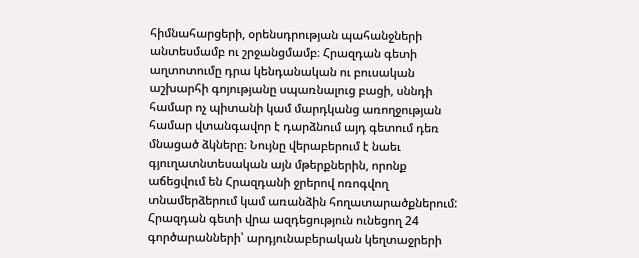հիմնահարցերի, օրենսդրության պահանջների անտեսմամբ ու շրջանցմամբ։ Հրազդան գետի աղտոտումը դրա կենդանական ու բուսական աշխարհի գոյությանը սպառնալուց բացի, սննդի համար ոչ պիտանի կամ մարդկանց առողջության համար վտանգավոր է դարձնում այդ գետում դեռ մնացած ձկները։ Նույնը վերաբերում է նաեւ գյուղատնտեսական այն մթերքներին, որոնք աճեցվում են Հրազդանի ջրերով ոռոգվող տնամերձերում կամ առանձին հողատարածքներում:
Հրազդան գետի վրա ազդեցություն ունեցող 24 գործարանների՝ արդյունաբերական կեղտաջրերի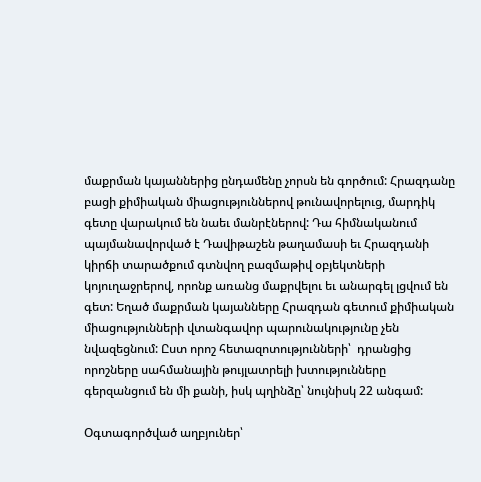մաքրման կայաններից ընդամենը չորսն են գործում: Հրազդանը բացի քիմիական միացություններով թունավորելուց, մարդիկ գետը վարակում են նաեւ մանրէներով: Դա հիմնականում պայմանավորված է Դավիթաշեն թաղամասի եւ Հրազդանի կիրճի տարածքում գտնվող բազմաթիվ օբյեկտների կոյուղաջրերով, որոնք առանց մաքրվելու եւ անարգել լցվում են գետ: Եղած մաքրման կայանները Հրազդան գետում քիմիական միացությունների վտանգավոր պարունակությունը չեն նվազեցնում: Ըստ որոշ հետազոտությունների՝  դրանցից որոշները սահմանային թույլատրելի խտությունները գերզանցում են մի քանի, իսկ պղինձը՝ նույնիսկ 22 անգամ:

Օգտագործված աղբյուներ՝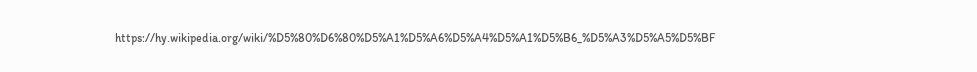https://hy.wikipedia.org/wiki/%D5%80%D6%80%D5%A1%D5%A6%D5%A4%D5%A1%D5%B6_%D5%A3%D5%A5%D5%BF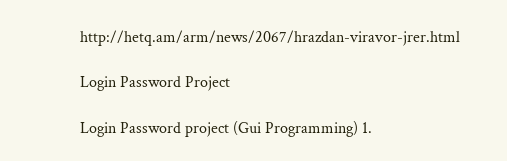http://hetq.am/arm/news/2067/hrazdan-viravor-jrer.html

Login Password Project

Login Password project (Gui Programming) 1.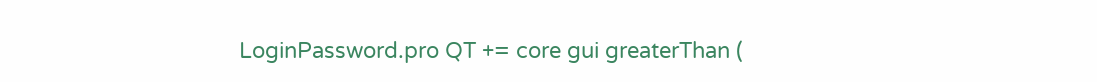LoginPassword.pro QT += core gui greaterThan (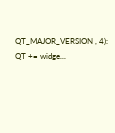QT_MAJOR_VERSION , 4): QT += widge...